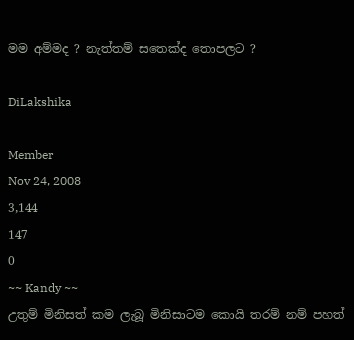මම අම්මද ? නැත්තම් සතෙක්ද තොපලට ?

DiLakshika

Member
Nov 24, 2008
3,144
147
0
~~ Kandy ~~
උතුම් මිනිසත් කම ලැබූ මිනිසාටම කොයි තරම් නම් පහත්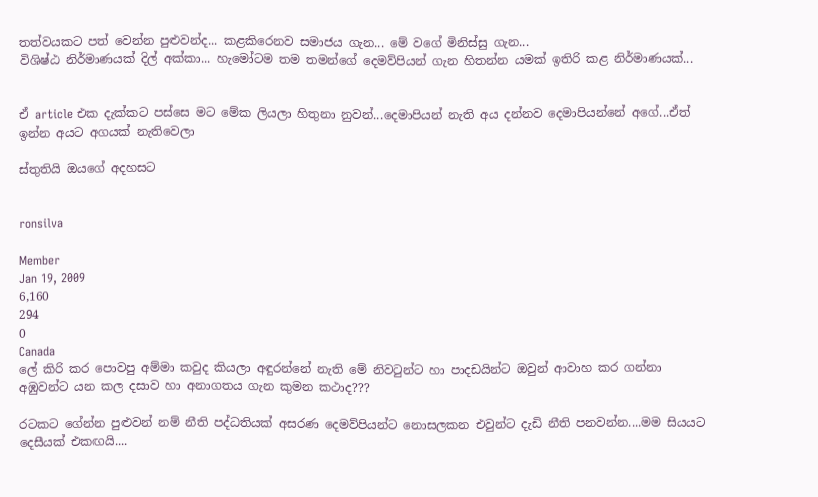තත්වයකට පත් වෙන්න පුළුවන්ද... කළකිරෙනව සමාජය ගැන... මේ වගේ මිනිස්සු ගැන...
විශිෂ්ඨ නිර්මාණයක් දිල් අක්කා... හැමෝටම තම තමන්ගේ දෙමව්පියන් ගැන හිතන්න යමක් ඉතිරි කළ නිර්මාණයක්...


ඒ article එක දැක්කට පස්සෙ මට මේක ලියලා හිතුනා නුවන්...දෙමාපියන් නැති අය දන්නව දෙමාපියන්නේ අගේ...ඒත් ඉන්න අයට අගයක් නැතිවෙලා

ස්තුතියි ඔයගේ අදහසට


ronsilva

Member
Jan 19, 2009
6,160
294
0
Canada
ලේ කිරි කර පොවපු අම්මා කවුද කියලා අඳුරන්නේ නැති මේ නිවටුන්ට හා පාදඩයින්ට ඔවුන් ආවාහ කර ගන්නා අඹුවන්ට යන කල දසාව හා අනාගතය ගැන කුමන කථාද???

රටකට ගේන්න පුළුවන් නම් නීති පද්ධතියක් අසරණ දෙමව්පියන්ට නොසලකන එවුන්ට දැඩි නීති පනවන්න....මම සියයට දෙසීයක් එකඟයි....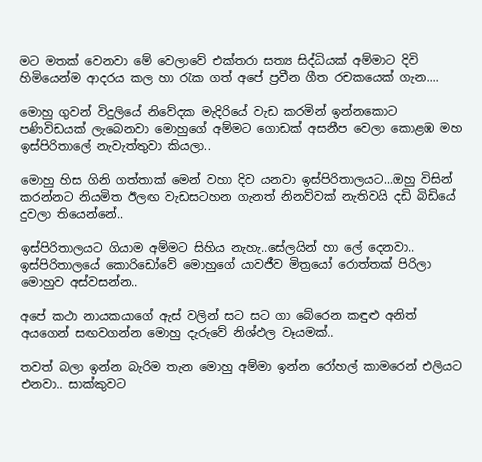මට මතක් වෙනවා මේ වෙලාවේ එක්තරා සත්‍ය සිද්ධියක් අම්මාට දිවි හිමියෙන්ම ආදරය කල හා රැක ගත් අපේ ප්‍රවීන ගීත රචකයෙක් ගැන....

මොහු ගුවන් විදුලියේ නිවේදක මැදිරියේ වැඩ කරමින් ඉන්නකොට පණිවිඩයක් ලැබෙනවා මොහුගේ අම්මට ගොඩක් අසනීප වෙලා කොළඹ මහ ඉස්පිරිතාලේ නැවැත්තුවා කියලා..

මොහු හිස ගිනි ගත්තාක් මෙන් වහා දිව යනවා ඉස්පිරිතාලයට...ඔහු විසින් කරන්නට නියමිත ඊලඟ වැඩසටහන ගැනත් නිනව්වක් නැතිවයි දඩි බිඩියේ දුවලා තියෙන්නේ..

ඉස්පිරිතාලයට ගියාම අම්මට සිහිය නැහැ..සේලයින් හා ලේ දෙනවා..
ඉස්පිරිතාලයේ කොරිඩෝවේ මොහුගේ යාවජීව මිත්‍රයෝ රොත්තක් පිරිලා මොහුව අස්වසන්න..

අපේ කථා නායකයාගේ ඇස් වලින් සට සට ගා බේරෙන කඳුළු අනිත් අයගෙන් සඟවගන්න මොහු දැරුවේ නිශ්ඵල වෑයමක්..

තවත් බලා ඉන්න බැරිම තැන මොහු අම්මා ඉන්න රෝහල් කාමරෙන් එලියට එනවා.. සාක්කුවට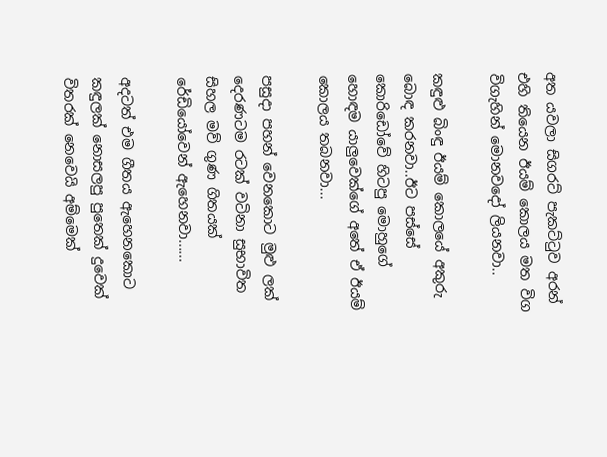අත යවලා සිගරට් පැකට්ටුව අරන් එහි තියෙන ඊයම් කොලය මත විග විගැහින් මොනවදෝ ලියනවා..

කඳුළු බිංඳු ඊයම් කොලයේ අකුරු බොඳ කරනවා..ඊට පස්සේ කොරිඩෝවේ හිටපු මොහුගේ හොඳම යාලුවෙක්ගේ අතේ ඒ ඊයම් කොලය තබනවා...

පසුදා පහන් වෙනකොට මුළු ලක් දෙරණටම රටක් වටිනා සුභාවිත සිහල මව් ගුණ ගිතයක් රේඩියෝවෙන් ඇහෙනවා......

අදටත් එම ගීතය ඇහෙනකොට කඳුලක් නොසලපු පුතෙක් දුවෙක් විතරක් නෙවෙයි අම්මෙක්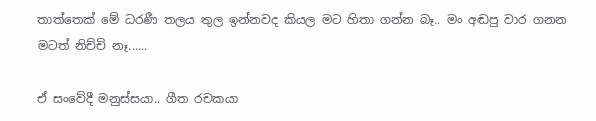තාත්තෙක් මේ ධරණී තලය තුල ඉන්නවද කියල මට හිතා ගන්න බෑ.. මං අඬපු වාර ගනන මටත් නිච්චි නෑ......

ඒ සංවේදී මනුස්සයා.. ගීත රචකයා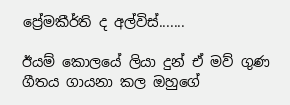ප්‍රේමකීර්ති ද අල්විස්.......

ඊයම් කොලයේ ලියා දුන් ඒ මව් ගුණ ගීතය ගායනා කල ඔහුගේ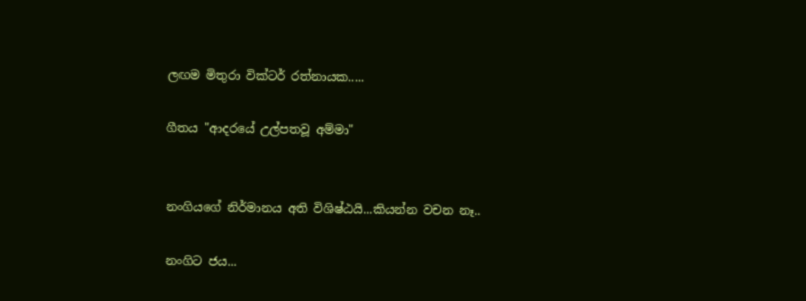ලඟම මිතුරා වික්ටර් රත්නායක.....

ගීතය "ආදරයේ උල්පතවූ අම්මා"


නංගියගේ නිර්මානය අති විශිෂ්ඨයි...කියන්න වචන නෑ..

නංගිට ජය...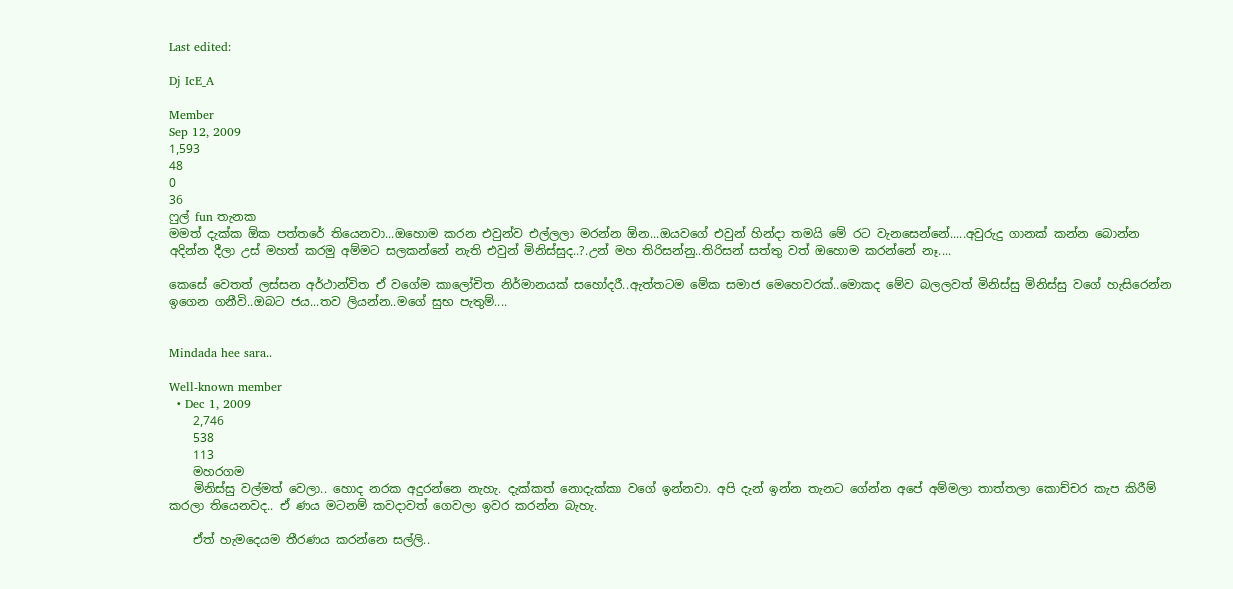Last edited:

Dj IcE_A

Member
Sep 12, 2009
1,593
48
0
36
ෆුල් fun තැනක
මමත් දැක්ක ඕක පත්තරේ තියෙනවා...ඔහොම කරන එවුන්ව එල්ලලා මරන්න ඕන...ඔයවගේ එවුන් හින්දා තමයි මේ රට වැනසෙන්නේ.....අවුරුදු ගානක් කන්න බොන්න අදින්න දීලා උස් මහත් කරමු අම්මට සලකන්නේ නැති එවුන් මිනිස්සුද..?.උන් මහ තිරිසන්නු..තිරිසන් සත්තු වත් ඔහොම කරන්නේ නෑ....

කෙසේ වෙතත් ලස්සන අර්ථාන්විත ඒ වගේම කාලෝචිත නිර්මානයක් සහෝදරී..ඇත්තටම මේක සමාජ මෙහෙවරක්..මොකද මේව බලලවත් මිනිස්සු මිනිස්සු වගේ හැසිරෙන්න ඉගෙන ගනීවි..ඔබට ජය...තව ලියන්න..මගේ සුභ පැතුම්....


Mindada hee sara..

Well-known member
  • Dec 1, 2009
    2,746
    538
    113
    මහරගම
    මිනිස්සු වල්මත් වෙලා.. හොද නරක අදුරන්නෙ නැහැ. දැක්කත් නොදැක්කා වගේ ඉන්නවා. අපි දැන් ඉන්න තැනට ගේන්න අපේ අම්මලා තාත්තලා කොච්චර කැප කිරීම් කරලා තියෙනවද.. ඒ ණය මටනම් කවදාවත් ගෙවලා ඉවර කරන්න බැහැ.

    ඒත් හැමදෙයම තීරණය කරන්නෙ සල්ලි..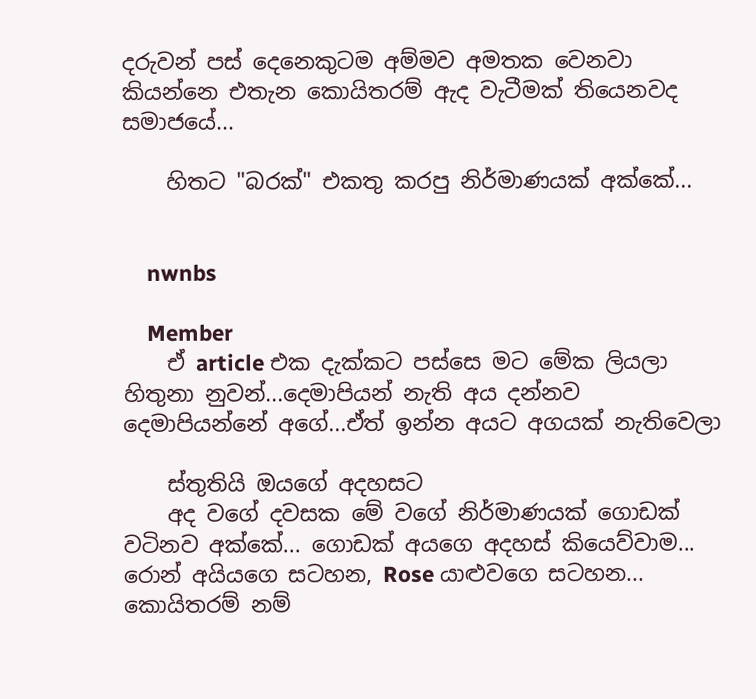දරුවන් පස් දෙනෙකුටම අම්මව අමතක වෙනවා කියන්නෙ එතැන කොයිතරම් ඇද වැටීමක් තියෙනවද සමාජයේ...

    හිතට "බරක්" එකතු කරපු නිර්මාණයක් අක්කේ...


    nwnbs

    Member
    ඒ article එක දැක්කට පස්සෙ මට මේක ලියලා හිතුනා නුවන්...දෙමාපියන් නැති අය දන්නව දෙමාපියන්නේ අගේ...ඒත් ඉන්න අයට අගයක් නැතිවෙලා

    ස්තුතියි ඔයගේ අදහසට
    අද වගේ දවසක මේ වගේ නිර්මාණයක් ගොඩක් වටිනව අක්කේ... ගොඩක් අයගෙ අදහස් කියෙව්වාම... රොන් අයියගෙ සටහන, Rose යාළුවගෙ සටහන... කොයිතරම් නම්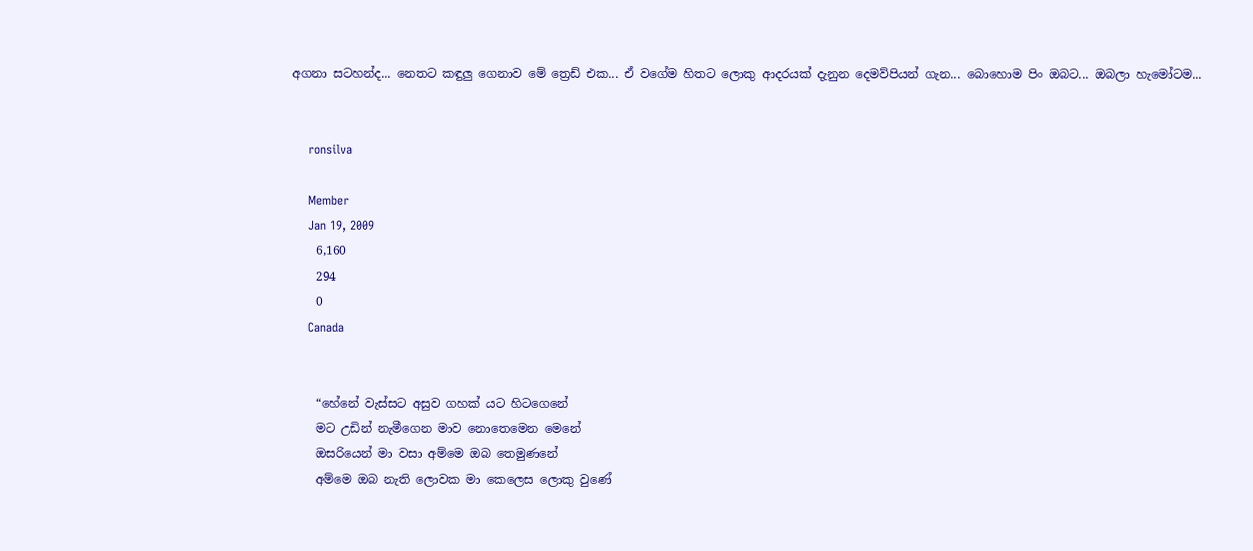අගනා සටහන්ද... නෙතට කඳුලු ගෙනාව මේ ත්‍රෙඩ් එක... ඒ වගේම හිතට ලොකු ආදරයක් දැනුන දෙමව්පියන් ගැන... බොහොම පිං ඔබට... ඔබලා හැමෝටම...


    ronsilva

    Member
    Jan 19, 2009
    6,160
    294
    0
    Canada


    “හේනේ වැස්සට අසුව ගහක් යට හිටගෙනේ
    මට උඩින් නැමීගෙන මාව නොතෙමෙන මෙනේ
    ඔසරියෙන් මා වසා අම්මෙ ඔබ තෙමුණනේ
    අම්මෙ ඔබ නැති ලොවක මා කෙලෙස ලොකු වුණේ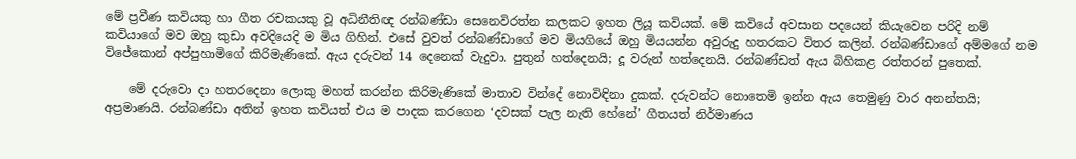මේ ප්‍රවීණ කවියකු හා ගීත රචකයකු වූ අධිනීතිඥ රන්බණ්ඩා සෙනෙවිරත්න කලකට ඉහත ලියූ කවියක්. මේ කවියේ අවසාන පදයෙන් කියැවෙන පරිදි නම් කවියාගේ මව ඔහු කුඩා අවදියෙදි ම මිය ගිහින්. එසේ වුවත් රන්බණ්ඩාගේ මව මියගියේ ඔහු මියයන්න අවුරුදු හතරකට විතර කලින්. රන්බණ්ඩාගේ අම්මගේ නම විජේකොන් අප්පුහාමිගේ කිරිමැණිකේ. ඇය දරුවන් 14 දෙනෙක් වැදුවා. පුතුන් හත්දෙනයි; දූ වරුන් හත්දෙනයි. රන්බණ්ඩත් ඇය බිහිකළ රත්තරන් පුතෙක්.

    මේ දරුවො දා හතරදෙනා ලොකු මහත් කරන්න කිරිමැණිකේ මාතාව වින්දේ නොවිඳිනා දුකක්. දරුවන්ට නොතෙමි ඉන්න ඇය තෙමුණු වාර අනන්තයි; අප්‍රමාණයි. රන්බණ්ඩා අතින් ඉහත කවියත් එය ම පාදක කරගෙන ‘දවසක් පැල නැති හේනේ’ ගීතයත් නිර්මාණය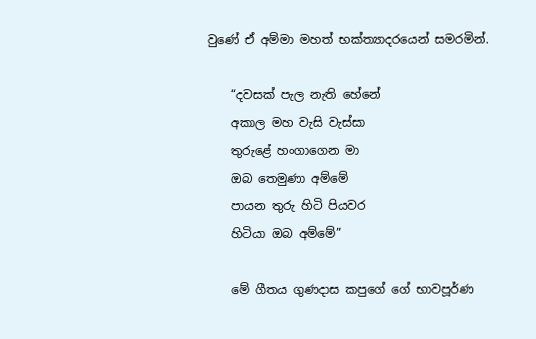වුණේ ඒ අම්මා මහත් භක්ත්‍යාදරයෙන් සමරමින්.

    “දවසක් පැල නැති හේනේ
    අකාල මහ වැසි වැස්සා
    තුරුළේ හංගාගෙන මා
    ඔබ තෙමුණා අම්මේ
    පායන තුරු හිටි පියවර
    හිටියා ඔබ අම්මේ”

    මේ ගීතය ගුණදාස කපුගේ ගේ භාවපූර්ණ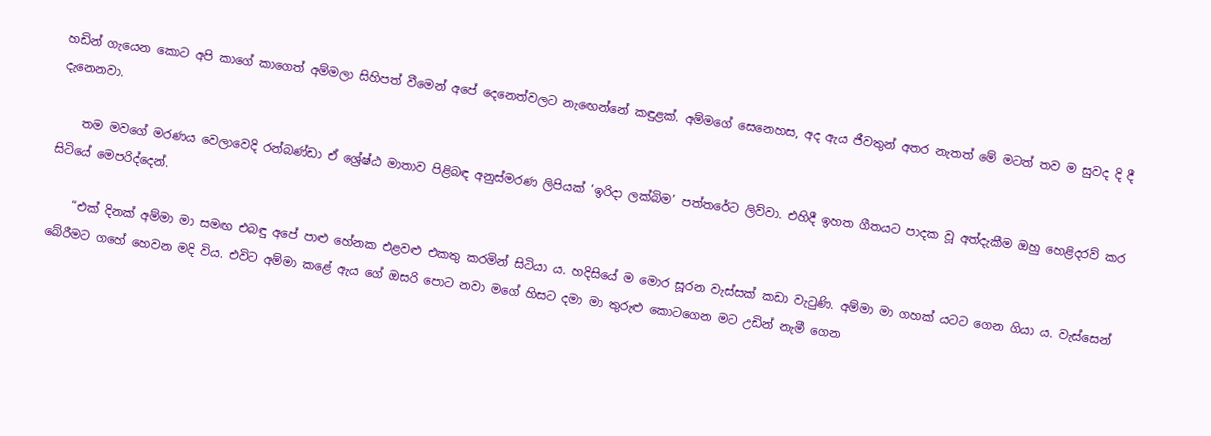හඩින් ගැයෙන කොට අපි කාගේ කාගෙත් අම්මලා සිහිපත් වීමෙන් අපේ දෙනෙත්වලට නැඟෙන්නේ කඳුළක්. අම්මගේ සෙනෙහස, අද ඇය ජීවතුන් අතර නැතත් මේ මටත් තව ම සුවද දි දී දැනෙනවා.

    තම මවගේ මරණය වෙලාවෙදි රන්බණ්ඩා ඒ ශ්‍රේෂ්ඨ මාතාව පිළිබඳ අනුස්මරණ ලිපියක් ‘ඉරිදා ලක්බිම’ පත්තරේට ලිව්වා. එහිදී ඉහත ගීතයට පාදක වූ අත්දැකීම ඔහු හෙළිදරව් කර සිටියේ මෙපරිද්දෙන්.

    “එක් දිනක් අම්මා මා සමඟ එබඳු අපේ පාළු හේනක එළවළු එකතු කරමින් සිටියා ය. හදිසියේ ම මොර සූරන වැස්සක් කඩා වැටුණි. අම්මා මා ගහක් යටට ගෙන ගියා ය. වැස්සෙන් බේරීමට ගහේ හෙවන මදි විය. එවිට අම්මා කළේ ඇය ගේ ඔසරි පොට නවා මගේ හිසට දමා මා තුරුළු කොටගෙන මට උඩින් නැමී ගෙන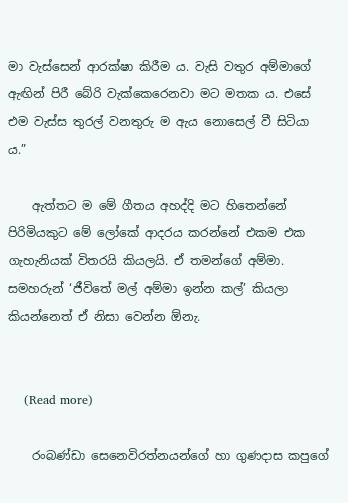මා වැස්සෙන් ආරක්ෂා කිරීම ය. වැසි වතුර අම්මාගේ ඇඟින් පිරී බේරි වැක්කෙරෙනවා මට මතක ය. එසේ එම වැස්ස තුරල් වනතුරු ම ඇය නොසෙල් වී සිටියා ය.”

    ඇත්තට ම මේ ගීතය අහද්දි මට හිතෙන්නේ පිරිමියකුට මේ ලෝකේ ආදරය කරන්නේ එකම එක ගැහැනියක් විතරයි කියලයි. ඒ තමන්ගේ අම්මා. සමහරුන් ‘ජීවිතේ මල් අම්මා ඉන්න කල්’ කියලා කියන්නෙත් ඒ නිසා වෙන්න ඕනැ.


    (Read more)

    රංබණ්ඩා සෙනෙවිරත්නයන්ගේ හා ගුණදාස කපුගේ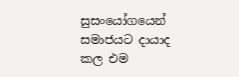සුසංයෝගයෙන් සමාජයට දායාද කල එම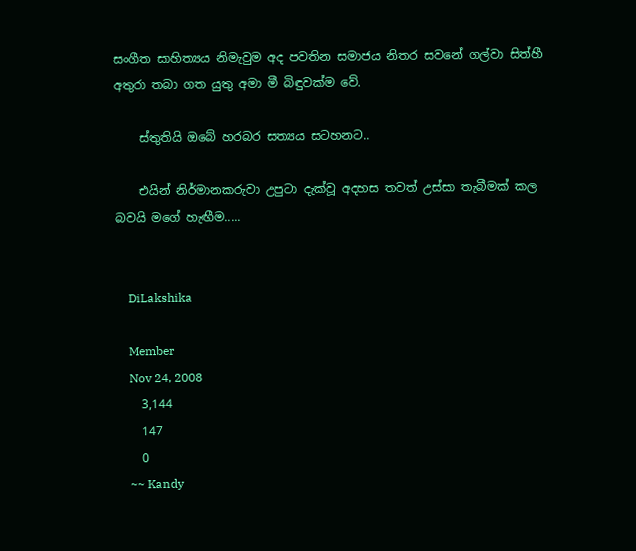සංගීත සාහිත්‍යය නිමැවුම අද පවතින සමාජය නිතර සවනේ ගල්වා සිත්හී අතුරා තබා ගත යුතු අමා මී බිඳුවක්ම වේ.

    ස්තුතියි ඔබේ හරබර සත්‍යය සටහනට..

    එයින් නිර්මානකරුවා උපුටා දැක්වූ අදහස තවත් උස්සා තැබීමක් කල බවයි මගේ හැඟීම.....


    DiLakshika

    Member
    Nov 24, 2008
    3,144
    147
    0
    ~~ Kandy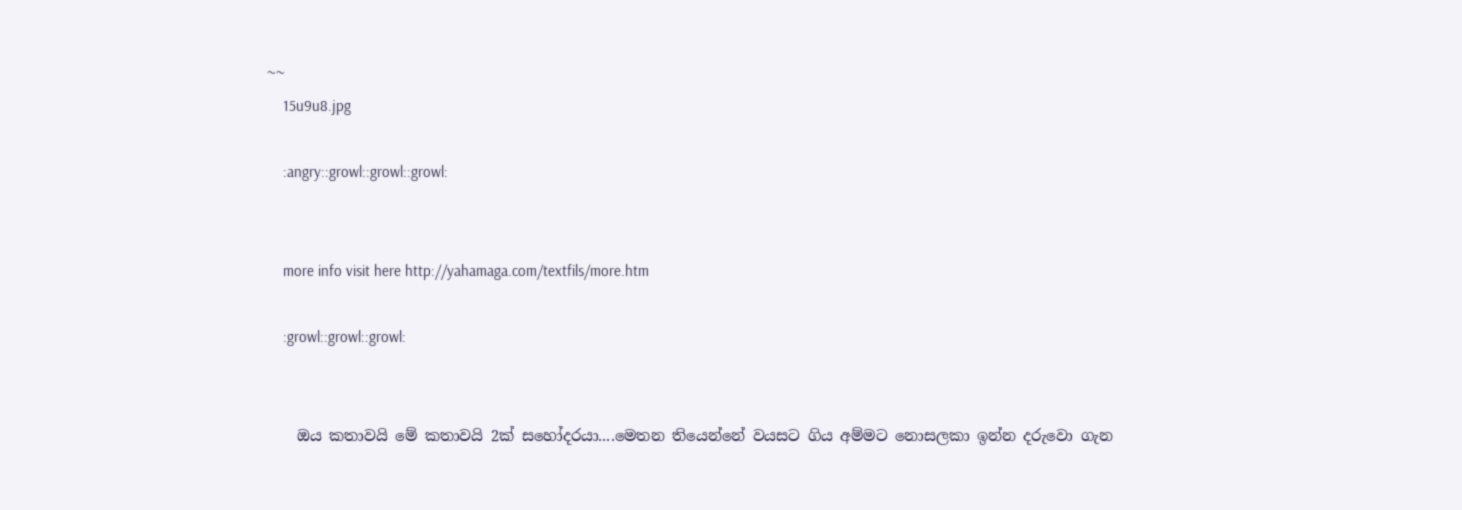~~
    15u9u8.jpg

    :angry::growl::growl::growl:


    more info visit here http://yahamaga.com/textfils/more.htm

    :growl::growl::growl:


    ඔය කතාවයි මේ කතාවයි 2ක් සහෝදරයා....මෙතන තියෙන්නේ වයසට ගිය අම්මට නොසලකා ඉන්න දරුවො ගැන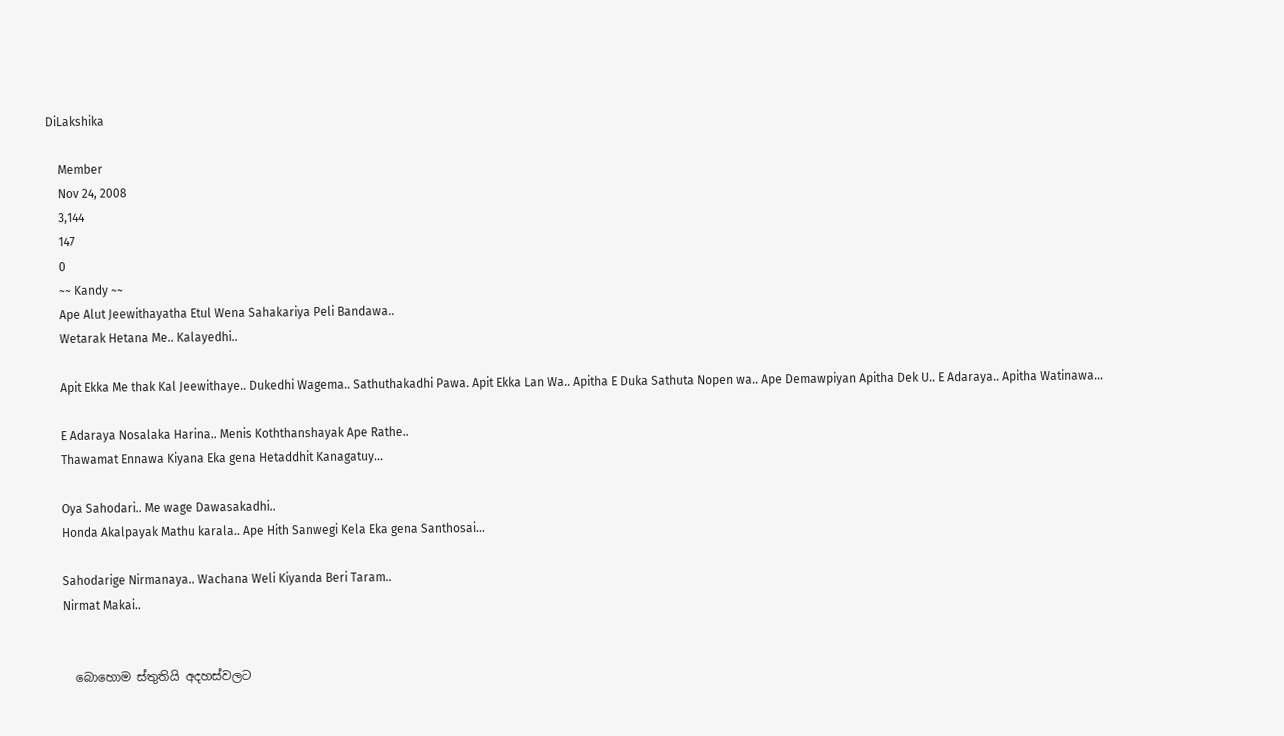DiLakshika

    Member
    Nov 24, 2008
    3,144
    147
    0
    ~~ Kandy ~~
    Ape Alut Jeewithayatha Etul Wena Sahakariya Peli Bandawa..
    Wetarak Hetana Me.. Kalayedhi..

    Apit Ekka Me thak Kal Jeewithaye.. Dukedhi Wagema.. Sathuthakadhi Pawa. Apit Ekka Lan Wa.. Apitha E Duka Sathuta Nopen wa.. Ape Demawpiyan Apitha Dek U.. E Adaraya.. Apitha Watinawa...

    E Adaraya Nosalaka Harina.. Menis Koththanshayak Ape Rathe..
    Thawamat Ennawa Kiyana Eka gena Hetaddhit Kanagatuy...

    Oya Sahodari.. Me wage Dawasakadhi..
    Honda Akalpayak Mathu karala.. Ape Hith Sanwegi Kela Eka gena Santhosai...

    Sahodarige Nirmanaya.. Wachana Weli Kiyanda Beri Taram..
    Nirmat Makai..


    බොහොම ස්තුතියි අදහස්වලට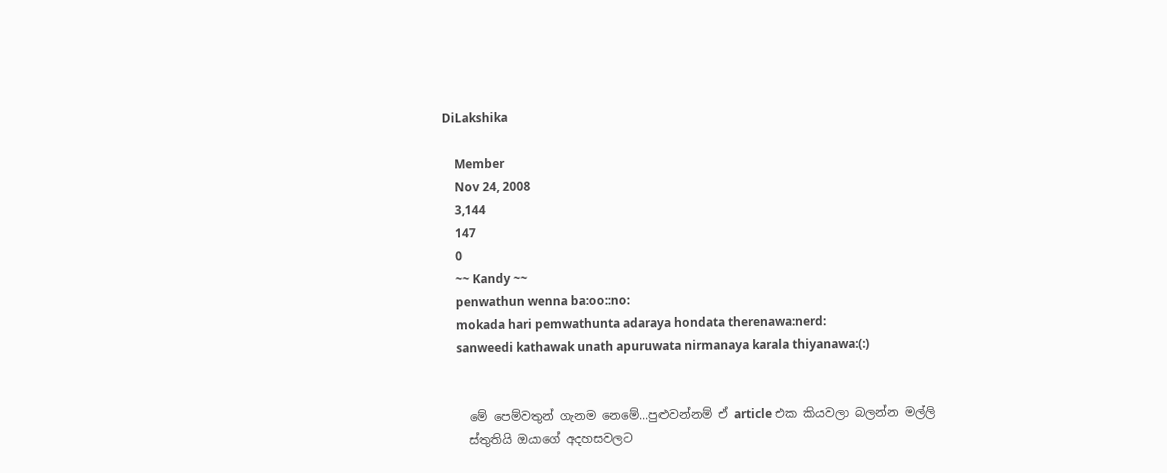DiLakshika

    Member
    Nov 24, 2008
    3,144
    147
    0
    ~~ Kandy ~~
    penwathun wenna ba:oo::no:
    mokada hari pemwathunta adaraya hondata therenawa:nerd:
    sanweedi kathawak unath apuruwata nirmanaya karala thiyanawa:(:)


    මේ පෙම්වතුන් ගැනම නෙමේ...පුළුවන්නම් ඒ article එක කියවලා බලන්න මල්ලි
    ස්තුතියි ඔයාගේ අදහසවලට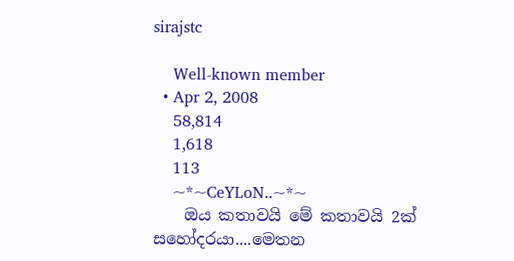sirajstc

    Well-known member
  • Apr 2, 2008
    58,814
    1,618
    113
    ~*~CeYLoN..~*~
    ඔය කතාවයි මේ කතාවයි 2ක් සහෝදරයා....මෙතන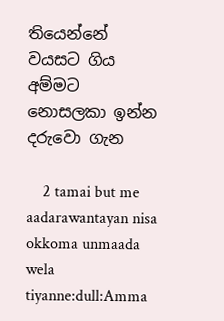තියෙන්නේ වයසට ගිය අම්මට නොසලකා ඉන්න දරුවො ගැන

    2 tamai but me aadarawantayan nisa okkoma unmaada wela tiyanne:dull:Amma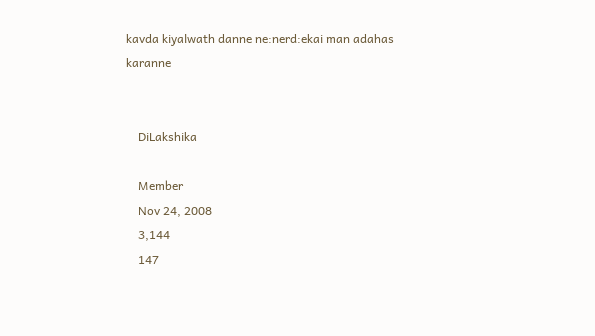kavda kiyalwath danne ne:nerd:ekai man adahas karanne


    DiLakshika

    Member
    Nov 24, 2008
    3,144
    147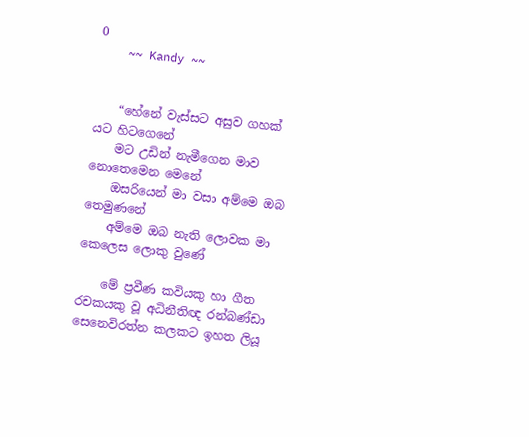0
    ~~ Kandy ~~


    “හේනේ වැස්සට අසුව ගහක් යට හිටගෙනේ
    මට උඩින් නැමීගෙන මාව නොතෙමෙන මෙනේ
    ඔසරියෙන් මා වසා අම්මෙ ඔබ තෙමුණනේ
    අම්මෙ ඔබ නැති ලොවක මා කෙලෙස ලොකු වුණේ

    මේ ප්‍රවීණ කවියකු හා ගීත රචකයකු වූ අධිනීතිඥ රන්බණ්ඩා සෙනෙවිරත්න කලකට ඉහත ලියූ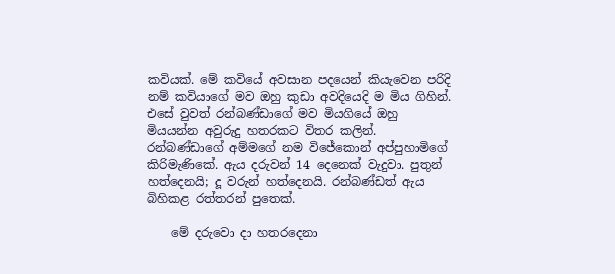කවියක්. මේ කවියේ අවසාන පදයෙන් කියැවෙන පරිදි නම් කවියාගේ මව ඔහු කුඩා අවදියෙදි ම මිය ගිහින්. එසේ වුවත් රන්බණ්ඩාගේ මව මියගියේ ඔහු මියයන්න අවුරුදු හතරකට විතර කලින්. රන්බණ්ඩාගේ අම්මගේ නම විජේකොන් අප්පුහාමිගේ කිරිමැණිකේ. ඇය දරුවන් 14 දෙනෙක් වැදුවා. පුතුන් හත්දෙනයි; දූ වරුන් හත්දෙනයි. රන්බණ්ඩත් ඇය බිහිකළ රත්තරන් පුතෙක්.

    මේ දරුවො දා හතරදෙනා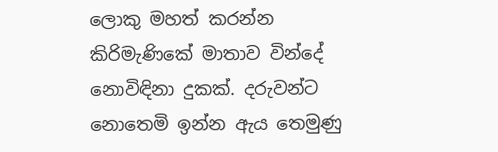ලොකු මහත් කරන්න කිරිමැණිකේ මාතාව වින්දේ නොවිඳිනා දුකක්. දරුවන්ට නොතෙමි ඉන්න ඇය තෙමුණු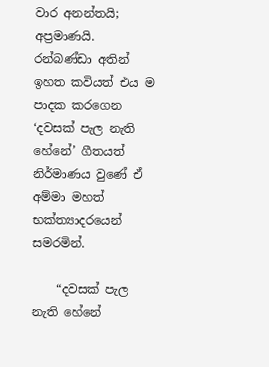වාර අනන්තයි; අප්‍රමාණයි. රන්බණ්ඩා අතින් ඉහත කවියත් එය ම පාදක කරගෙන ‘දවසක් පැල නැති හේනේ’ ගීතයත් නිර්මාණය වුණේ ඒ අම්මා මහත් භක්ත්‍යාදරයෙන් සමරමින්.

    “දවසක් පැල නැති හේනේ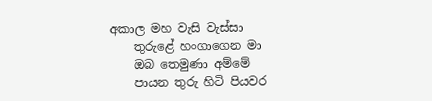අකාල මහ වැසි වැස්සා
    තුරුළේ හංගාගෙන මා
    ඔබ තෙමුණා අම්මේ
    පායන තුරු හිටි පියවර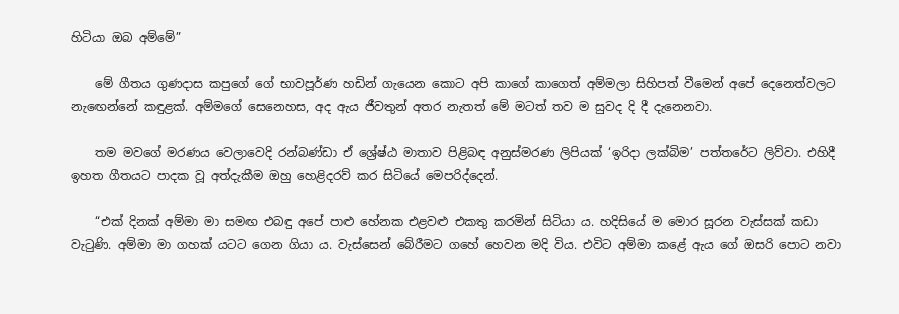හිටියා ඔබ අම්මේ”

    මේ ගීතය ගුණදාස කපුගේ ගේ භාවපූර්ණ හඩින් ගැයෙන කොට අපි කාගේ කාගෙත් අම්මලා සිහිපත් වීමෙන් අපේ දෙනෙත්වලට නැඟෙන්නේ කඳුළක්. අම්මගේ සෙනෙහස, අද ඇය ජීවතුන් අතර නැතත් මේ මටත් තව ම සුවද දි දී දැනෙනවා.

    තම මවගේ මරණය වෙලාවෙදි රන්බණ්ඩා ඒ ශ්‍රේෂ්ඨ මාතාව පිළිබඳ අනුස්මරණ ලිපියක් ‘ඉරිදා ලක්බිම’ පත්තරේට ලිව්වා. එහිදී ඉහත ගීතයට පාදක වූ අත්දැකීම ඔහු හෙළිදරව් කර සිටියේ මෙපරිද්දෙන්.

    “එක් දිනක් අම්මා මා සමඟ එබඳු අපේ පාළු හේනක එළවළු එකතු කරමින් සිටියා ය. හදිසියේ ම මොර සූරන වැස්සක් කඩා වැටුණි. අම්මා මා ගහක් යටට ගෙන ගියා ය. වැස්සෙන් බේරීමට ගහේ හෙවන මදි විය. එවිට අම්මා කළේ ඇය ගේ ඔසරි පොට නවා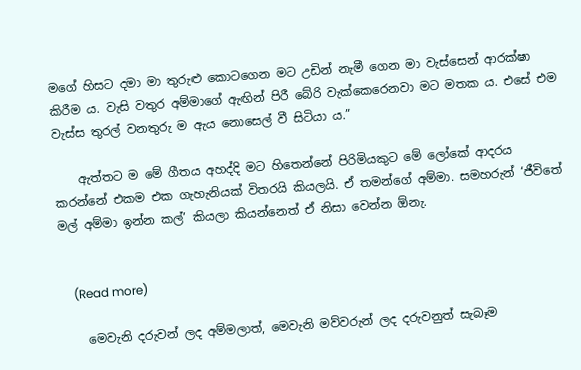මගේ හිසට දමා මා තුරුළු කොටගෙන මට උඩින් නැමී ගෙන මා වැස්සෙන් ආරක්ෂා කිරීම ය. වැසි වතුර අම්මාගේ ඇඟින් පිරී බේරි වැක්කෙරෙනවා මට මතක ය. එසේ එම වැස්ස තුරල් වනතුරු ම ඇය නොසෙල් වී සිටියා ය.”

    ඇත්තට ම මේ ගීතය අහද්දි මට හිතෙන්නේ පිරිමියකුට මේ ලෝකේ ආදරය කරන්නේ එකම එක ගැහැනියක් විතරයි කියලයි. ඒ තමන්ගේ අම්මා. සමහරුන් ‘ජීවිතේ මල් අම්මා ඉන්න කල්’ කියලා කියන්නෙත් ඒ නිසා වෙන්න ඕනැ.


    (Read more)

    මෙවැනි දරුවන් ලද අම්මලාත්, මෙවැනි මව්වරුන් ලද දරුවනුත් සැබෑම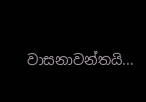වාසනාවන්තයි...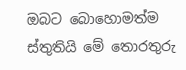ඔබට බොහොමත්ම ස්තුතියි මේ තොරතුරු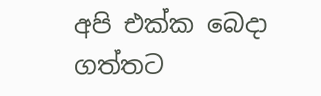අපි එක්ක බෙදා ගත්තට